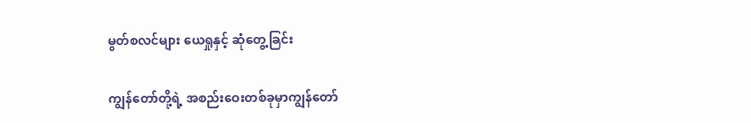မွတ်စလင်များ ယေရှုနှင့် ဆုံတွေ့ခြင်း

ကျွန်တော်တို့ရဲ့ အစည်းဝေးတစ်ခုမှာကျွန်တော်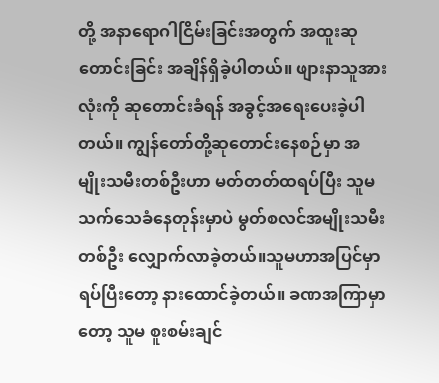တို့ အနာရောဂါငြိမ်းခြင်းအတွက် အထူးဆုတောင်းခြင်း အချိန်ရှိခဲ့ပါတယ်။ ဖျားနာသူအားလုံးကို ဆုတောင်းခံရန် အခွင့်အရေးပေးခဲ့ပါတယ်။ ကျွန်တော်တို့ဆုတောင်းနေစဉ်မှာ အမျိုးသမီးတစ်ဦးဟာ မတ်တတ်ထရပ်ပြီး သူမသက်သေခံနေတုန်းမှာပဲ မွတ်စလင်အမျိုးသမီးတစ်ဦး လျှောက်လာခဲ့တယ်။သူမဟာအပြင်မှာရပ်ပြီးတော့ နားထောင်ခဲ့တယ်။ ခဏအကြာမှာတော့ သူမ စူးစမ်းချင်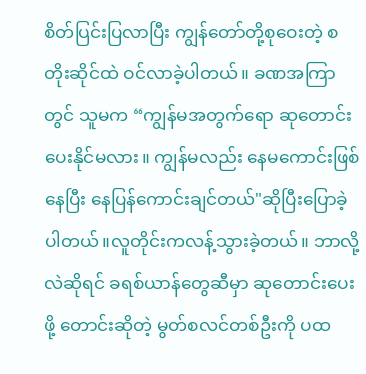စိတ်ပြင်းပြလာပြီး ကျွန်တော်တို့စုဝေးတဲ့ စတိုးဆိုင်ထဲ ဝင်လာခဲ့ပါတယ်။ ခဏအကြာတွင် သူမက “ကျွန်မအတွက်ရော ဆုတောင်းပေးနိုင်မလား။ ကျွန်မလည်း နေမကောင်းဖြစ်နေပြီး နေပြန်ကောင်းချင်တယ်"ဆိုပြီးပြောခဲ့ပါတယ်။လူတိုင်းကလန့်သွားခဲ့တယ်။ ဘာလို့လဲဆိုရင် ခရစ်ယာန်တွေဆီမှာ ဆုတောင်းပေးဖို့ တောင်းဆိုတဲ့ မွတ်စလင်တစ်ဦးကို ပထ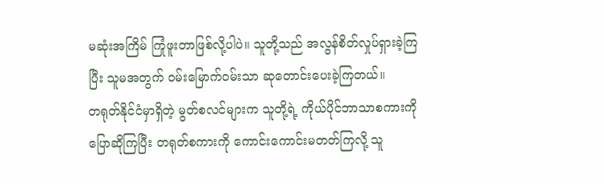မဆုံးအကြိမ် ကြုံဖူးတာဖြစ်လို့ပါပဲ။ သူတို့သည် အလွန်စိတ်လှုပ်ရှားခဲ့ကြပြီး သူမအတွက် ဝမ်းမြောက်ဝမ်းသာ ဆုတောင်းပေးခဲ့ကြတယ်။
တရုတ်နိုင်ငံမှာရှိတဲ့ မွတ်စလင်များက သူတို့ရဲ့ ကိုယ်ပိုင်ဘာသာစကားကို ပြောဆိုကြပြီး တရုတ်စကားကို ကောင်းကောင်းမတတ်ကြလို့ သူ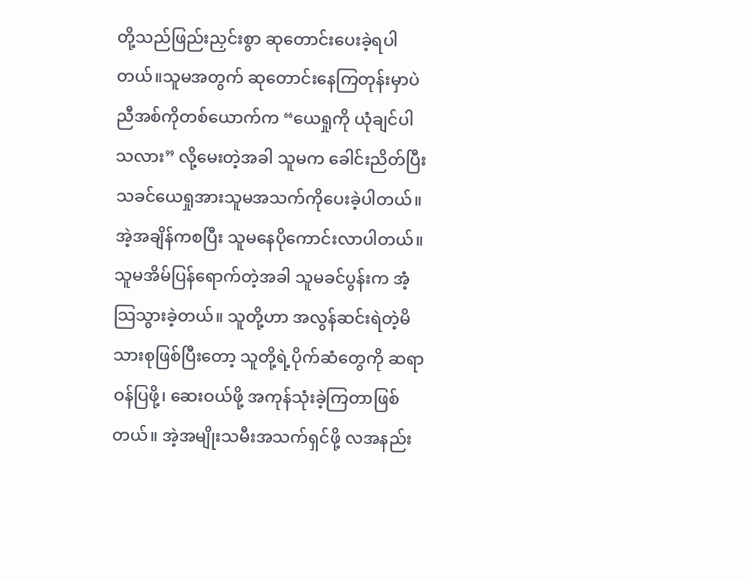တို့သည်ဖြည်းညှင်းစွာ ဆုတောင်းပေးခဲ့ရပါတယ်။သူမအတွက် ဆုတောင်းနေကြတုန်းမှာပဲ ညီအစ်ကိုတစ်ယောက်က “ယေရှုကို ယုံချင်ပါသလား” လို့မေးတဲ့အခါ သူမက ခေါင်းညိတ်ပြီး သခင်ယေရှုအားသူမအသက်ကိုပေးခဲ့ပါတယ်။ အဲ့အချိန်ကစပြီး သူမနေပိုကောင်းလာပါတယ်။ သူမအိမ်ပြန်ရောက်တဲ့အခါ သူမခင်ပွန်းက အံ့သြသွားခဲ့တယ်။ သူတို့ဟာ အလွန်ဆင်းရဲတဲ့မိသားစုဖြစ်ပြီးတော့ သူတို့ရဲ့ပိုက်ဆံတွေကို ဆရာဝန်ပြဖို့၊ ဆေးဝယ်ဖို့ အကုန်သုံးခဲ့ကြတာဖြစ်တယ်။ အဲ့အမျိုးသမီးအသက်ရှင်ဖို့ လအနည်း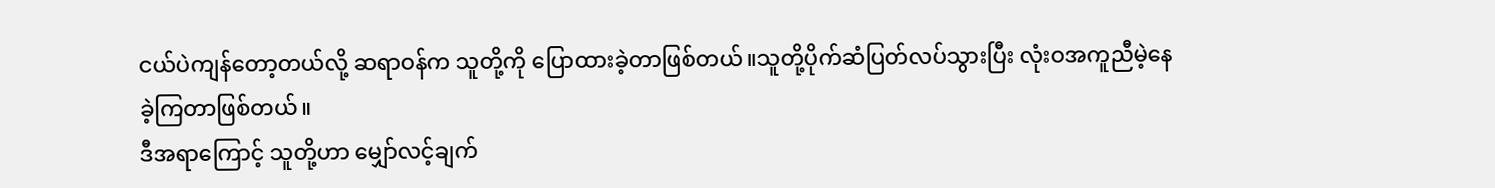ငယ်ပဲကျန်တော့တယ်လို့ ဆရာဝန်က သူတို့ကို ပြောထားခဲ့တာဖြစ်တယ်။သူတို့ပိုက်ဆံပြတ်လပ်သွားပြီး လုံးဝအကူညီမဲ့နေခဲ့ကြတာဖြစ်တယ်။
ဒီအရာကြောင့် သူတို့ဟာ မျှော်လင့်ချက်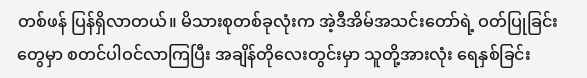တစ်ဖန် ပြန်ရှိလာတယ်။ မိသားစုတစ်ခုလုံးက အဲ့ဒီအိမ်အသင်းတော်ရဲ့ ဝတ်ပြုခြင်းတွေမှာ စတင်ပါဝင်လာကြပြီး အချိန်တိုလေးတွင်းမှာ သူတို့အားလုံး ရေနှစ်ခြင်း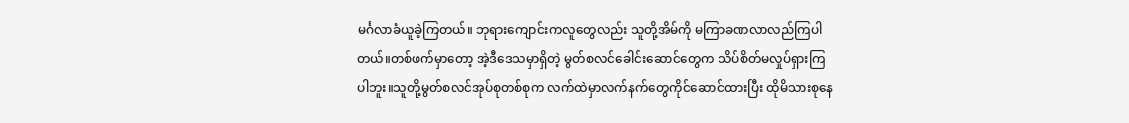မင်္ဂလာခံယူခဲ့ကြတယ်။ ဘုရားကျောင်းကလူတွေလည်း သူတို့အိမ်ကို မကြာခဏလာလည်ကြပါတယ်။တစ်ဖက်မှာတော့ အဲ့ဒီဒေသမှာရှိတဲ့ မွတ်စလင်ခေါင်းဆောင်တွေက သိပ်စိတ်မလှုပ်ရှားကြပါဘူး။သူတို့မွတ်စလင်အုပ်စုတစ်စုက လက်ထဲမှာလက်နက်တွေကိုင်ဆောင်ထားပြီး ထိုမိသားစုနေ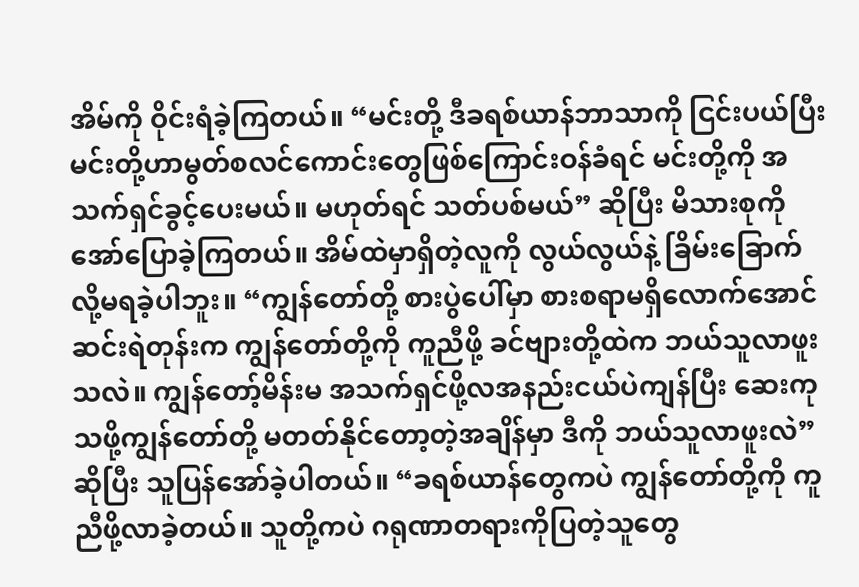အိမ်ကို ဝိုင်းရံခဲ့ကြတယ်။ “မင်းတို့ ဒီခရစ်ယာန်ဘာသာကို ငြင်းပယ်ပြီး မင်းတို့ဟာမွတ်စလင်ကောင်းတွေဖြစ်ကြောင်းဝန်ခံရင် မင်းတို့ကို အသက်ရှင်ခွင့်ပေးမယ်။ မဟုတ်ရင် သတ်ပစ်မယ်” ဆိုပြီး မိသားစုကို အော်ပြောခဲ့ကြတယ်။ အိမ်ထဲမှာရှိတဲ့လူကို လွယ်လွယ်နဲ့ ခြိမ်းခြောက်လို့မရခဲ့ပါဘူး။ “ကျွန်တော်တို့ စားပွဲပေါ်မှာ စားစရာမရှိလောက်အောင် ဆင်းရဲတုန်းက ကျွန်တော်တို့ကို ကူညီဖို့ ခင်ဗျားတို့ထဲက ဘယ်သူလာဖူးသလဲ။ ကျွန်တော့်မိန်းမ အသက်ရှင်ဖို့လအနည်းငယ်ပဲကျန်ပြီး ဆေးကုသဖို့ကျွန်တော်တို့ မတတ်နိုင်တော့တဲ့အချိန်မှာ ဒီကို ဘယ်သူလာဖူးလဲ” ဆိုပြီး သူပြန်အော်ခဲ့ပါတယ်။ “ခရစ်ယာန်တွေကပဲ ကျွန်တော်တို့ကို ကူညီဖို့လာခဲ့တယ်။ သူတို့ကပဲ ဂရုဏာတရားကိုပြတဲ့သူတွေ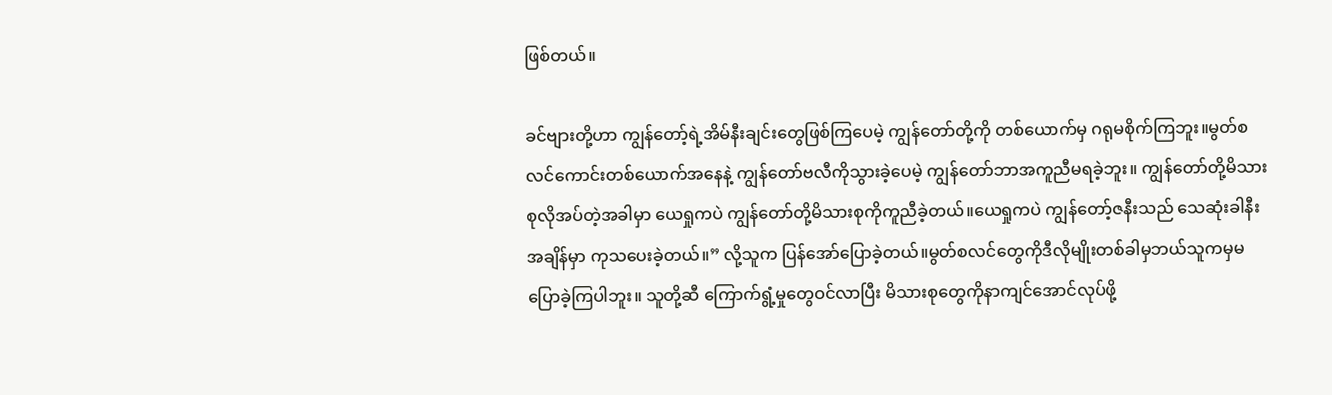ဖြစ်တယ်။

ခင်ဗျားတို့ဟာ ကျွန်တော့်ရဲ့အိမ်နီးချင်းတွေဖြစ်ကြပေမဲ့ ကျွန်တော်တို့ကို တစ်ယောက်မှ ဂရုမစိုက်ကြဘူး။မွတ်စလင်ကောင်းတစ်ယောက်အနေနဲ့ ကျွန်တော်ဗလီကိုသွားခဲ့ပေမဲ့ ကျွန်တော်ဘာအကူညီမရခဲ့ဘူး။ ကျွန်တော်တို့မိသားစုလိုအပ်တဲ့အခါမှာ ယေရှုကပဲ ကျွန်တော်တို့မိသားစုကိုကူညီခဲ့တယ်။ယေရှုကပဲ ကျွန်တော့်ဇနီးသည် သေဆုံးခါနီးအချိန်မှာ ကုသပေးခဲ့တယ်။” လို့သူက ပြန်အော်ပြောခဲ့တယ်။မွတ်စလင်တွေကိုဒီလိုမျိုးတစ်ခါမှဘယ်သူကမှမပြောခဲ့ကြပါဘူး။ သူတို့ဆီ ကြောက်ရွံ့မှုတွေဝင်လာပြီး မိသားစုတွေကိုနာကျင်အောင်လုပ်ဖို့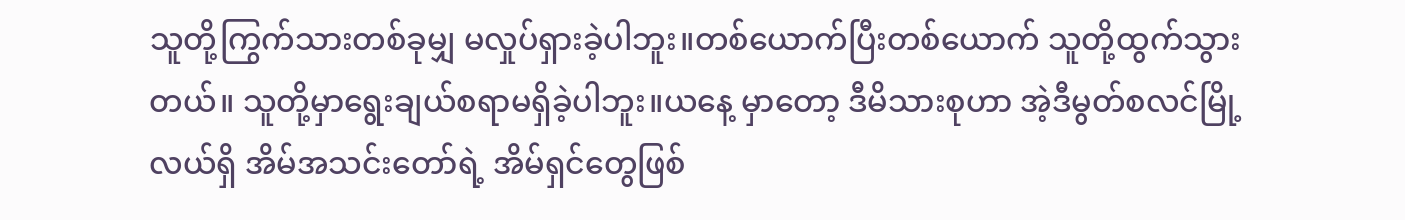သူတို့ကြွက်သားတစ်ခုမျှ မလှုပ်ရှားခဲ့ပါဘူး။တစ်ယောက်ပြီးတစ်ယောက် သူတို့ထွက်သွားတယ်။ သူတို့မှာရွေးချယ်စရာမရှိခဲ့ပါဘူး။ယနေ့ မှာတော့ ဒီမိသားစုဟာ အဲ့ဒီမွတ်စလင်မြို့လယ်ရှိ အိမ်အသင်းတော်ရဲ့ အိမ်ရှင်တွေဖြစ်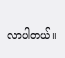လာပါတယ်။